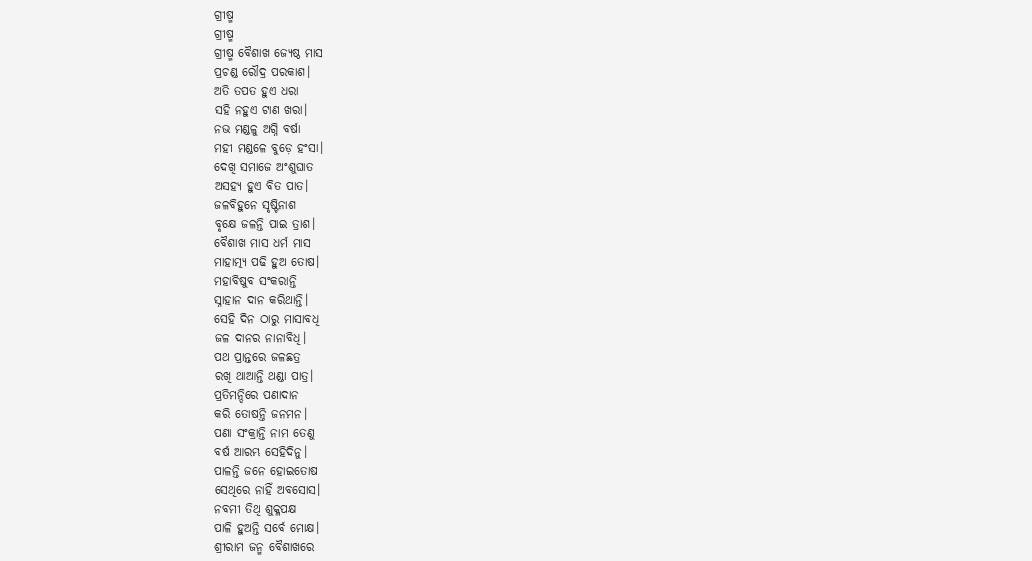ଗ୍ରୀଷ୍ମ
ଗ୍ରୀଷ୍ମ
ଗ୍ରୀଷ୍ମ ବୈଶାଖ ଜ୍ୟେଷ୍ଠ ମାସ
ପ୍ରଚଣ୍ଡ ରୌଦ୍ର ପରକାଶ।
ଅତି ତପତ ହୁଏ ଧରା
ସହି ନହୁଏ ଟାଣ ଖରା।
ନଭ ମଣ୍ଡଳୁ ଅଗ୍ନି ବର୍ଷା
ମହୀ ମଣ୍ଡଳେ ବୁଡ଼େ ହଂସା।
ଦେଖି ସମାଜେ ଅଂଶୁଘାତ
ଅସହ୍ୟ ହୁଏ ବିତ ପାତ।
ଜଳବିହୁନେ ସୃଷ୍ଟିନାଶ
ବୃକ୍ଷେ ଜଳନ୍ତି ପାଇ ତ୍ରାଶ।
ବୈଶାଖ ମାସ ଧର୍ମ ମାସ
ମାହାତ୍ମ୍ୟ ପଢି ହୁଅ ତୋଷ।
ମହାବିଷୁବ ସଂକରାନ୍ତି
ସ୍ନାହାନ ଦାନ କରିଥାନ୍ତି।
ସେହି ଦିନ ଠାରୁ ମାସାବଧି
ଜଳ ଦାନର ନାନାବିଧି।
ପଥ ପ୍ରାନ୍ତରେ ଜଳଛତ୍ର
ରଖି ଥାଆନ୍ତି ଥଣ୍ଡା ପାତ୍ର।
ପ୍ରତିମନ୍ଦିରେ ପଣାଦାନ
କରି ତୋଷନ୍ତି ଜନମନ।
ପଣା ସଂକ୍ରାନ୍ତି ନାମ ତେଣୁ
ବର୍ଷ ଆରମ୍ଭ ସେହିଦିନୁ।
ପାଳନ୍ତି ଜନେ ହୋଇତୋଷ
ସେଥିରେ ନାହିଁ ଅବସୋସ।
ନବମୀ ତିଥି ଶୁକ୍ଳପକ୍ଷ
ପାଳି ହୁଅନ୍ତି ସର୍ବେ ମୋକ୍ଷ।
ଶ୍ରୀରାମ ଜନ୍ମ ବୈଶାଖରେ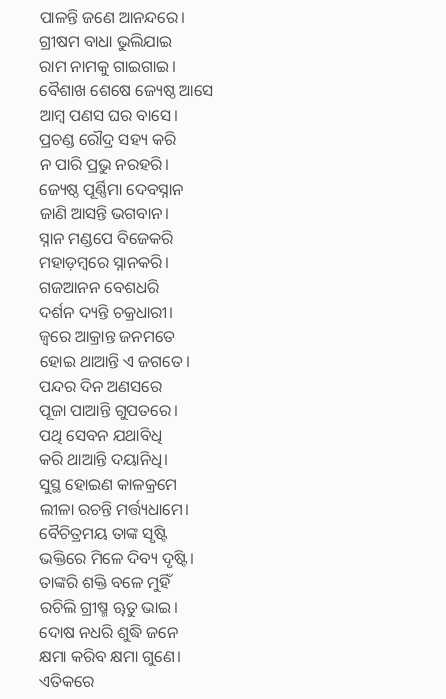ପାଳନ୍ତି ଜଣେ ଆନନ୍ଦରେ।
ଗ୍ରୀଷମ ବାଧା ଭୁଲିଯାଇ
ରାମ ନାମକୁ ଗାଇଗାଇ।
ବୈଶାଖ ଶେଷେ ଜ୍ୟେଷ୍ଠ ଆସେ
ଆମ୍ବ ପଣସ ଘର ବାସେ।
ପ୍ରଚଣ୍ଡ ରୌଦ୍ର ସହ୍ୟ କରି
ନ ପାରି ପ୍ରଭୁ ନରହରି।
ଜ୍ୟେଷ୍ଠ ପୂର୍ଣ୍ଣିମା ଦେବସ୍ନାନ
ଜାଣି ଆସନ୍ତି ଭଗବାନ।
ସ୍ନାନ ମଣ୍ଡପେ ବିଜେକରି
ମହାଡ଼ମ୍ବରେ ସ୍ନାନକରି।
ଗଜଆନନ ବେଶଧରି
ଦର୍ଶନ ଦ୍ୟନ୍ତି ଚକ୍ରଧାରୀ।
ଜ୍ୱରେ ଆକ୍ରାନ୍ତ ଜନମତେ
ହୋଇ ଥାଆନ୍ତି ଏ ଜଗତେ।
ପନ୍ଦର ଦିନ ଅଣସରେ
ପୂଜା ପାଆନ୍ତି ଗୁପତରେ।
ପଥି ସେବନ ଯଥାବିଧି
କରି ଥାଆନ୍ତି ଦୟାନିଧି।
ସୁସ୍ଥ ହୋଇଣ କାଳକ୍ରମେ
ଲୀଳା ରଚନ୍ତି ମର୍ତ୍ତ୍ୟଧାମେ।
ବୈଚିତ୍ରମୟ ତାଙ୍କ ସୃଷ୍ଟି
ଭକ୍ତିରେ ମିଳେ ଦିବ୍ୟ ଦୃଷ୍ଟି।
ତାଙ୍କରି ଶକ୍ତି ବଳେ ମୁହିଁ
ରଚିଲି ଗ୍ରୀଷ୍ମ ୠତୁ ଭାଇ।
ଦୋଷ ନଧରି ଶୁଦ୍ଧି ଜନେ
କ୍ଷମା କରିବ କ୍ଷମା ଗୁଣେ।
ଏତିକରେ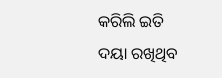କରିଲି ଇତି
ଦୟା ରଖିଥିବ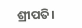ଶ୍ରୀପତି।